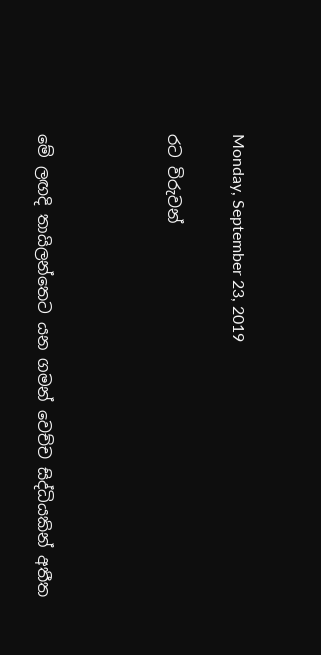Monday, September 23, 2019

රට විරුවන්



මේ ලඟදි තායිලන්තෙට යන ගමන් වෙච්ච සිද්ධියකින් අතීත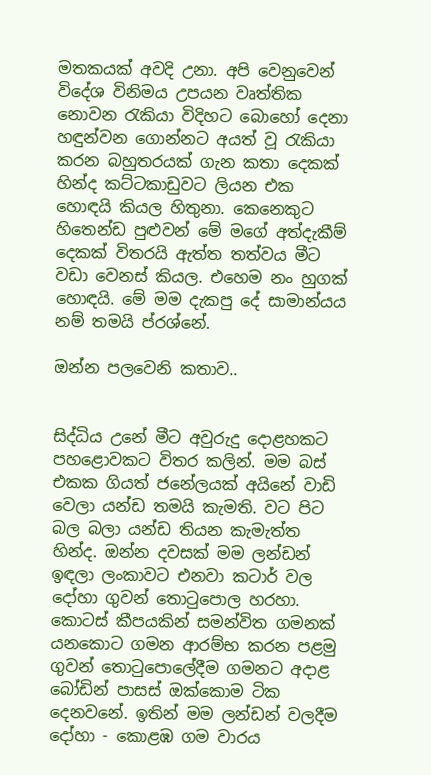මතකයක් අවදි උනා. අපි වෙනුවෙන් විදේශ විනිමය උපයන වෘත්තික නොවන රැකියා විදිහට බොහෝ දෙනා හඳුන්වන ගොන්නට අයත් වූ රැකියා කරන බහුතරයක් ගැන කතා දෙකක් හින්ද කට්ටකාඩුවට ලියන එක හොඳයි කියල හිතුනා. කෙනෙකුට හිතෙන්ඩ පුළුවන් මේ මගේ අත්දැකීම් දෙකක් විතරයි ඇත්ත තත්වය මීට වඩා වෙනස් කියල. එහෙම නං හුගක් හොඳයි. මේ මම දැකපු දේ සාමාන්යය නම් තමයි ප්රශ්නේ.

ඔන්න පලවෙනි කතාව..


සිද්ධිය උනේ මීට අවුරුදු දොළහකට පහළොවකට විතර කලින්. මම බස් එකක ගියත් ජනේලයක් අයිනේ වාඩි වෙලා යන්ඩ තමයි කැමති. වට පිට බල බලා යන්ඩ තියන කැමැත්ත හින්ද. ඔන්න දවසක් මම ලන්ඩන් ඉඳලා ලංකාවට එනවා කටාර් වල දෝහා ගුවන් තොටුපොල හරහා. කොටස් කීපයකින් සමන්විත ගමනක් යනකොට ගමන ආරම්භ කරන පළමු ගුවන් තොටුපොලේදීම ගමනට අදාළ බෝඩින් පාසස් ඔක්කොම ටික දෙනවනේ. ඉතින් මම ලන්ඩන් වලදීම දෝහා - කොළඹ ගම වාරය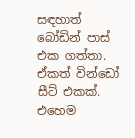සඳහාත් බෝඩින් පාස් එක ගත්තා. ඒකත් වින්ඩෝ සීට් එකක්. එහෙම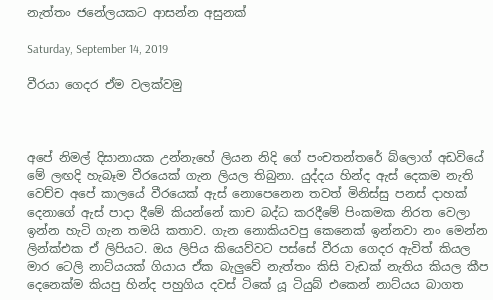නැත්තං ජනේලයකට ආසන්න අසුනක්

Saturday, September 14, 2019

වීරයා ගෙදර ඒම වලක්වමු



අපේ නිමල් දිසානායක උන්නැහේ ලියන නිදි ගේ පංචතන්තරේ බ්ලොග් අඩවියේ මේ ලඟදි හැබෑම වීරයෙක් ගැන ලියල තිබුනා. යුද්දය හින්ද ඇස් දෙකම නැති වෙච්ච අපේ කාලයේ වීරයෙක් ඇස් නොපෙනෙන තවත් මිනිස්සු පනස් දාහක් දෙනාගේ ඇස් පාදා දීමේ කියන්නේ කාච බද්ධ කරදීමේ පිංකමක නිරත වෙලා ඉන්න හැටි ගැන තමයි කතාව. ගැන නොකියවපු කෙනෙක් ඉන්නවා නං මෙන්න ලින්ක්එක ඒ ලිපියට. ඔය ලිපිය කියෙව්වට පස්සේ වීරයා ගෙදර ඇවිත් කියල මාර ටෙලි නාට්යයක් ගියාය ඒක බැලුවේ නැත්තං කිසි වැඩක් නැතිය කියල කීප දෙනෙක්ම කියපු හින්ද පහුගිය දවස් ටිකේ යූ ටියුබ් එකෙන් නාට්යය බාගත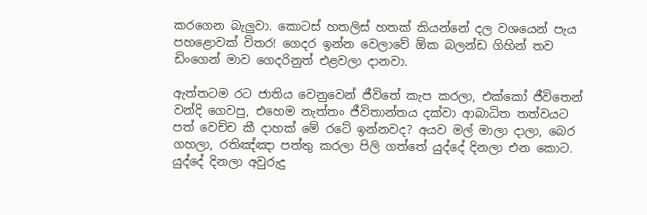කරගෙන බැලුවා. කොටස් හතලිස් හතක් කියන්නේ දල වශයෙන් පැය පහළොවක් විතර! ගෙදර ඉන්න වෙලාවේ ඕක බලන්ඩ ගිහින් තව ඩිංගෙන් මාව ගෙදරිනුත් එළවලා දානවා.

ඇත්තටම රට ජාතිය වෙනුවෙන් ජීවිතේ කැප කරලා, එක්කෝ ජීවිතෙන් වන්දි ගෙවපු, එහෙම නැත්තං ජීවිතාන්තය දක්වා ආබාධිත තත්වයට පත් වෙච්ච කී දාහක් මේ රටේ ඉන්නවද? අයව මල් මාලා දාලා, බෙර ගහලා, රතිඤ්ඤා පත්තු කරලා පිලි ගත්තේ යුද්දේ දිනලා එන කොට. යුද්දේ දිනලා අවුරුදු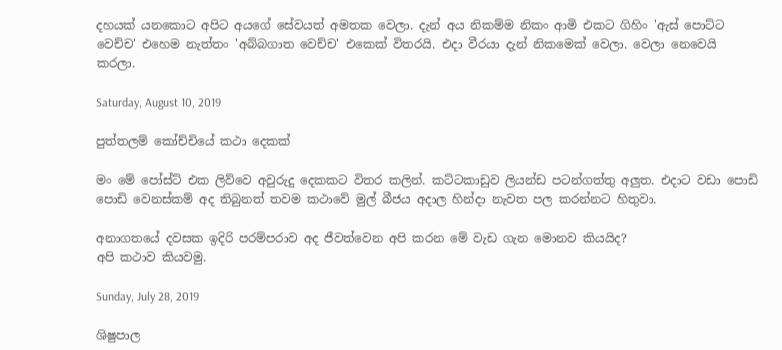දහයක් යනකොට අපිට අයගේ සේවයත් අමතක වෙලා. දැන් අය නිකම්ම නිකං ආමි එකට ගිහිං 'ඇස් පොට්ට වෙච්ච' එහෙම නැත්තං 'අබ්බගාත වෙච්ච' එකෙක් විතරයි. එදා වීරයා දැන් නිකමෙක් වෙලා. වෙලා නෙවෙයි කරලා.

Saturday, August 10, 2019

පුත්තලම් කෝච්චියේ කථා දෙකක්

මං මේ පෝස්ට් එක ලිව්වෙ අවුරුදු දෙකකට විතර කලින්. කට්ටකාඩුව ලියන්ඩ පටන්ගත්තු අලුත. එදාට වඩා පොඩි පොඩි වෙනස්කම් අද තිබුනත් තවම කථාවේ මුල් බීජය අදාල හින්දා නැවත පල කරන්නට හිතුවා.

අනාගතයේ දවසක ඉදිරි පරම්පරාව අද ජීවත්වෙන අපි කරන මේ වැඩ ගැන මොනව කියයිද?
අපි කථාව කියවමු.

Sunday, July 28, 2019

ශිෂුපාල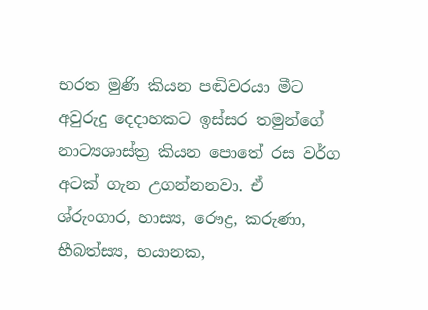භරත මුණි කියන පඬිවරයා මීට අවුරුදු දෙදාහකට ඉස්සර තමුන්ගේ නාට්‍යශාස්ත්‍ර කියන පොතේ රස වර්ග අටක් ගැන උගන්නනවා. ඒ ශ්රුංගාර, හාස්‍ය, රෞද්‍ර, කරුණා, භීබත්ස්‍ය, භයානක,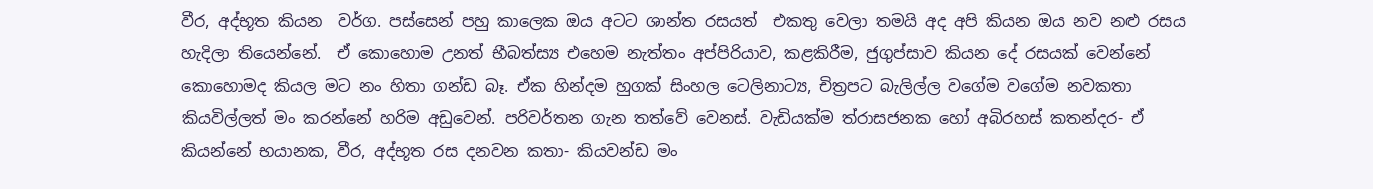වීර, අද්භූත කියන  වර්ග. පස්සෙන් පහු කාලෙක ඔය අටට ශාන්ත රසයත්  එකතු වෙලා තමයි අද අපි කියන ඔය නව නළු රසය හැදිලා තියෙන්නේ.  ඒ කොහොම උනත් භීබත්ස්‍ය එහෙම නැත්තං අප්පිරියාව, කළකිරීම, ජුගුප්සාව කියන දේ රසයක් වෙන්නේ කොහොමද කියල මට නං හිතා ගන්ඩ බෑ. ඒක හින්දම හුගක් සිංහල ටෙලිනාට්‍ය, චිත්‍රපට බැලිල්ල වගේම වගේම නවකතා කියවිල්ලත් මං කරන්නේ හරිම අඩුවෙන්. පරිවර්තන ගැන තත්වේ වෙනස්. වැඩියක්ම ත්රාසජනක හෝ අබිරහස් කතන්දර- ඒ කියන්නේ භයානක, වීර, අද්භූත රස දනවන කතා- කියවන්ඩ මං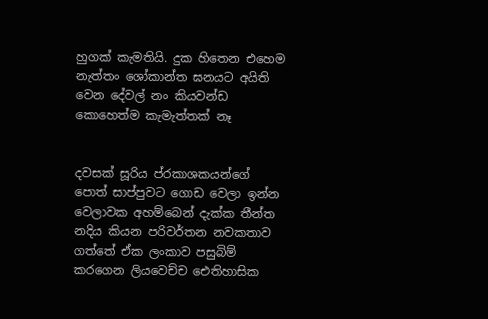හුගක් කැමතියි. දුක හිතෙන එහෙම නැත්තං ශෝකාන්ත ඝනයට අයිති වෙන දේවල් නං කියවන්ඩ කොහෙත්ම කැමැත්තක් නෑ


දවසක් සූරිය ප්රකාශකයන්ගේ පොත් සාප්පුවට ගොඩ වෙලා ඉන්න වෙලාවක අහම්බෙන් දැක්ක තීන්ත නදිය කියන පරිවර්තන නවකතාව ගත්තේ ඒක ලංකාව පසුබිම් කරගෙන ලියවෙච්ච ඓතිහාසික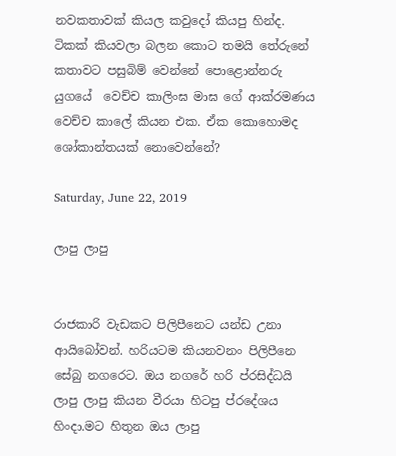නවකතාවක් කියල කවුදෝ කියපු හින්ද. ටිකක් කියවලා බලන කොට තමයි තේරුනේ කතාවට පසුබිම් වෙන්නේ පොළොන්නරු යුගයේ  වෙච්ච කාලිංඝ මාඝ ගේ ආක්රමණය වෙච්ච කාලේ කියන එක. ඒක කොහොමද ශෝකාන්තයක් නොවෙන්නේ?

Saturday, June 22, 2019

ලාපු ලාපු


රාජකාරි වැඩකට පිලිපීනෙට යන්ඩ උනා ආයිබෝවන්. හරියටම කියනවනං පිලිපීනෙ සේබු නගරෙට. ඔය නගරේ හරි ප්රසිද්ධයි ලාපු ලාපු කියන වීරයා හිටපු ප්රදේශය හිංදා.මට හිතුන ඔය ලාපු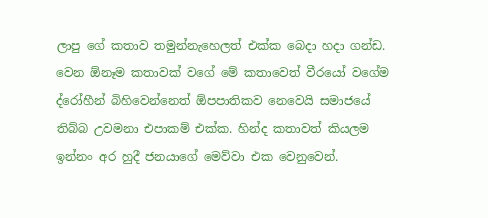ලාපු ගේ කතාව තමුන්නැහෙලත් එක්ක බෙදා හදා ගන්ඩ.  වෙන ඕනෑම කතාවක් වගේ මේ කතාවෙත් වීරයෝ වගේම ද්රෝහීන් බිහිවෙන්නෙත් ඕපපාතිකව නෙවෙයි සමාජයේ තිබ්බ උවමනා එපාකම් එක්ක. හින්ද කතාවත් කියලම ඉන්නං අර හුදී ජනයාගේ මෙව්වා එක වෙනුවෙන්.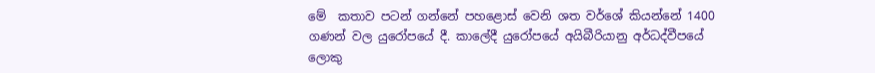මේ  කතාව පටන් ගන්නේ පහළොස් වෙනි ශත වර්ශේ කියන්නේ 1400 ගණන් වල යුරෝපයේ දී. කාලේදී යුරෝපයේ අයිබීරියානු අර්ධද්වීපයේ ලොකු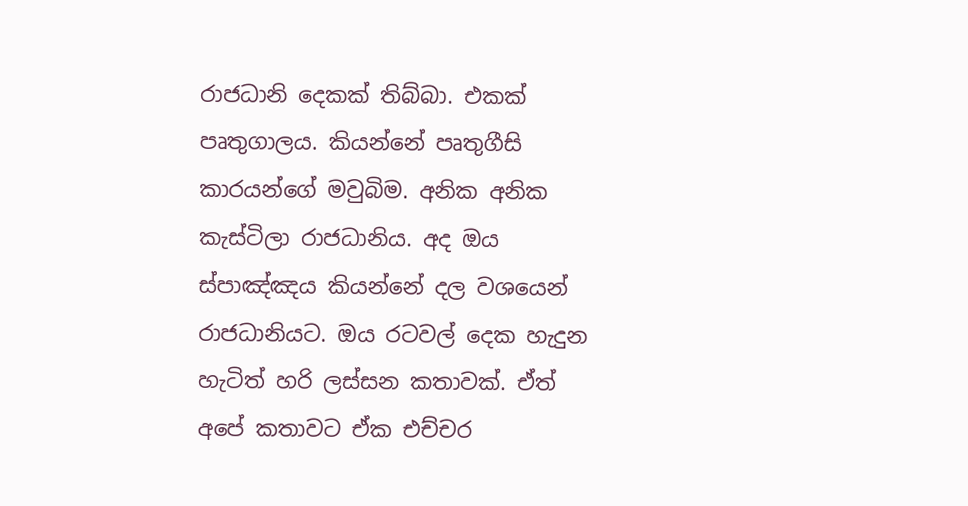රාජධානි දෙකක් තිබ්බා. එකක් පෘතුගාලය. කියන්නේ පෘතුගීසි කාරයන්ගේ මවුබිම. අනික අනික කැස්ටිලා රාජධානිය. අද ඔය ස්පාඤ්ඤය කියන්නේ දල වශයෙන් රාජධානියට. ඔය රටවල් දෙක හැදුන හැටිත් හරි ලස්සන කතාවක්. ඒත් අපේ කතාවට ඒක එච්චර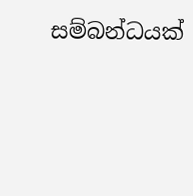සම්බන්ධයක්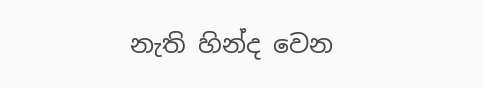නැති හින්ද වෙන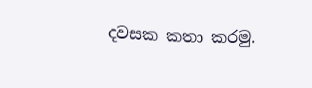දවසක කතා කරමු.